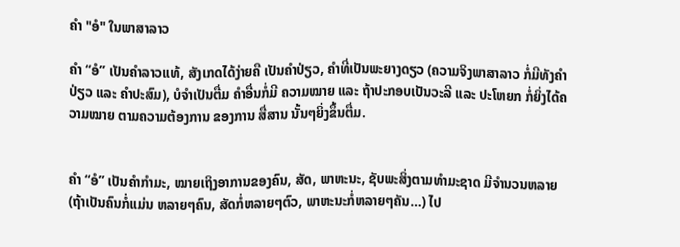ຄຳ "ອໍ" ໃນພາສາລາວ

ຄຳ “ອໍ” ເປັນຄຳລາວແທ້, ສັງເກດໄດ້ງ່າຍຄື ເປັນຄຳປ່ຽວ, ຄຳທີ່ເປັນພະຍາງດຽວ (ຄວາມຈິງພາສາລາວ ກໍ່ມີທັງຄຳປ່ຽວ ແລະ ຄຳປະສົມ), ບໍຈຳເປັນຕື່ມ ຄຳອື່ນກໍ່ມີ ຄວາມໝາຍ ແລະ ຖ້າປະກອບເປັນວະລີ ແລະ ປະໂຫຍກ ກໍ່ຍິ່ງໄດ້ຄວາມໝາຍ ຕາມຄວາມຕ້ອງການ ຂອງການ ສື່ສານ ນັ້ນໆຍິ່ງຂຶ້ນຕື່ມ.


ຄຳ “ອໍ” ເປັນຄຳກຳມະ, ໝາຍເຖິງອາການຂອງຄົນ, ສັດ, ພາຫະນະ, ຊັບພະສິ່ງຕາມທຳມະຊາດ ມີຈຳນວນຫລາຍ (ຖ້າເປັນຄົນກໍ່ແມ່ນ ຫລາຍໆຄົນ, ສັດກໍ່ຫລາຍໆຕົວ, ພາຫະນະກໍ່ຫລາຍໆຄັນ…) ໄປ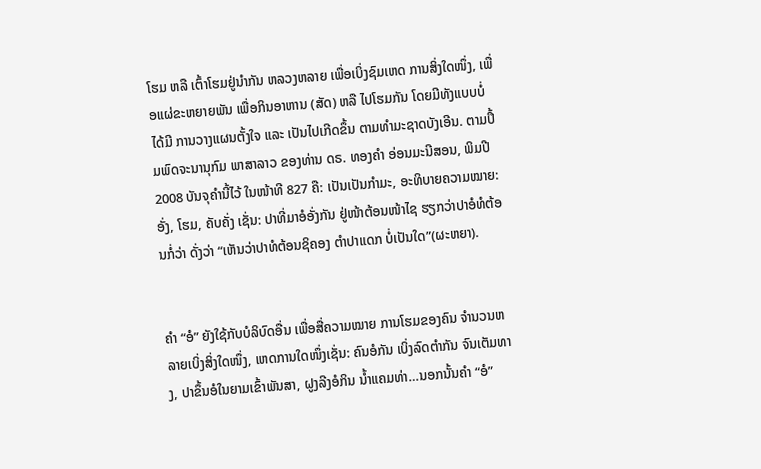ໂຮມ ຫລື ເຕົ້າໂຮມຢູ່ນໍາກັນ ຫລວງຫລາຍ ເພື່ອເບິ່ງຊົມເຫດ ການສິ່ງໃດໜຶ່ງ, ເພື່ອແຜ່ຂະຫຍາຍພັນ ເພື່ອກິນອາຫານ (ສັດ) ຫລື ໄປໂຮມກັນ ໂດຍມີທັງແບບບໍ່ໄດ້ມີ ການວາງແຜນຕັ້ງໃຈ ແລະ ເປັນໄປເກີດຂຶ້ນ ຕາມທຳມະຊາດບັງເອີນ. ຕາມປຶ້ມພົດຈະນານຸກົມ ພາສາລາວ ຂອງທ່ານ ດຣ. ທອງຄຳ ອ່ອນມະນີສອນ, ພິມປີ 2008 ບັນຈຸຄຳນີ້ໄວ້ ໃນໜ້າທີ 827 ຄື: ເປັນເປັນກຳມະ, ອະທິບາຍຄວາມໝາຍ: ອັ່ງ, ໂຮມ, ຄັບຄັ່ງ ເຊັ່ນ: ປາທີ່ມາອໍອັ່ງກັນ ຢູ່ໜ້າຕ້ອນໜ້າໄຊ ຮຽກວ່າປາອໍທໍຕ້ອນກໍ່ວ່າ ດັ່ງວ່າ “ເຫັນວ່າປາທໍຕ້ອນຊິຄອງ ຕຳປາແດກ ບໍ່ເປັນໃດ”(ຜະຫຍາ).


ຄຳ “ອໍ” ຍັງໃຊ້ກັບບໍລິບົດອື່ນ ເພື່ອສື່ຄວາມໝາຍ ການໂຮມຂອງຄົນ ຈໍານວນຫລາຍເບິ່ງສິ່ງໃດໜຶ່ງ, ເຫດການໃດໜຶ່ງເຊັ່ນ: ຄົນອໍກັນ ເບິ່ງລົດຕໍາກັນ ຈົນເຕັມທາງ, ປາຂຶ້ນອໍໃນຍາມເຂົ້າພັນສາ, ຝູງລີງອໍກິນ ນໍ້າແຄມທ່າ…ນອກນັ້ນຄໍາ “ອໍ”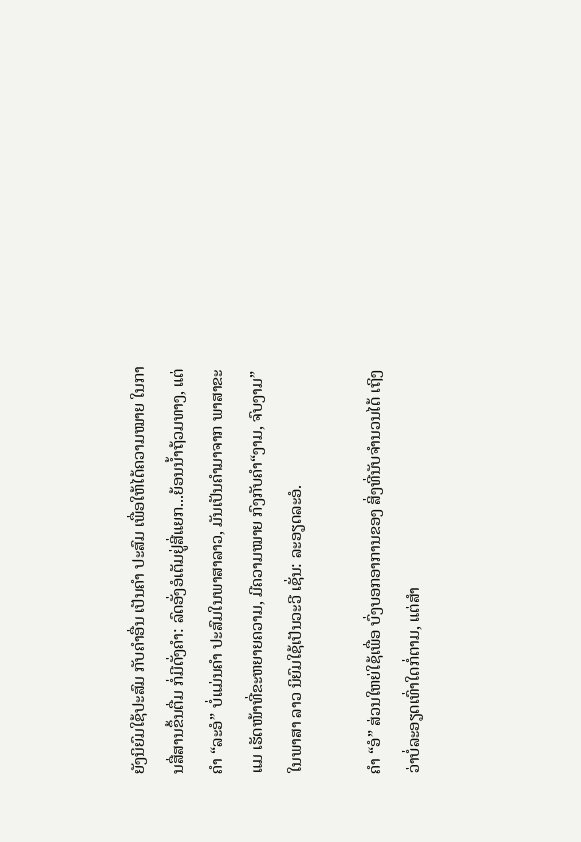ຍັງນິຍົມໃຊ້ປະສົມ ກັບຄຳອື່ນ ເປັນຄຳ ປະສົມ ເພື່ອໃຫ້ໄດ້ຄວາມໝາຍ ໃນການສື່ສານຂຶ້ນຕື່ມ ກໍ່ມີດັ່ງຄຳ: ລົດອັ່ງອໍເຕັມຢູ່ສີ່ແຍກ...ຍ້ອນນໍ້າຖ້ວມທາງ, ແຕ່ຄຳ “ລະອໍ” ບໍ່ແມ່ນຄຳ ປະສົມໃນພາສາລາວ, ມັນເປັນຄຳມາຈາກ ພາສາຂະແມ ເຮັດໜ້າທີ່ຂະຫຍາຍຄວາມ, ມີຄວາມໝາຍ ກົງກັບຄຳ“ງາມ, ຈົບງາມ” ໃນພາສາ ລາວ ນິຍົມໃຊ້ເປັນວະວີ ເຊັ່ນ: ລະອຽດລະອໍ.

ຄຳ “ອໍ” ສ່ວນໃຫຍ່ໃຊ້ເພື່ອ ບົ່ງບອກອາການຂອງ ສິ່ງທີ່ນັບຈຳນວນໄດ້ ເຖິງວ່າບໍ່ລະອຽດເທົ່າໃດກໍ່ຕາມ, ແຕ່ສຳ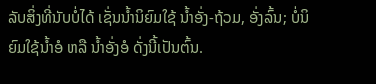ລັບສິ່ງທີ່ນັບບໍ່ໄດ້ ເຊັ່ນນໍ້ານິຍົມໃຊ້ ນໍ້າອັ່ງ-ຖ້ວມ, ອັ່ງລົ້ນ; ບໍ່ນິຍົມໃຊ້ນໍ້າອໍ ຫລື ນໍ້າອັ່ງອໍ ດັ່ງນີ້ເປັນຕົ້ນ.